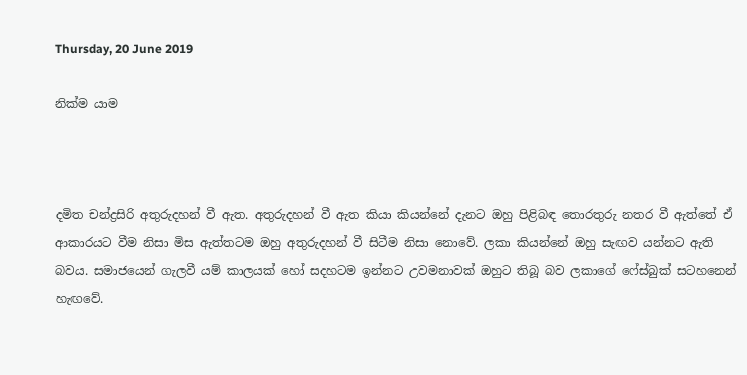Thursday, 20 June 2019

නික්ම යාම



දමිත චන්ද්‍රසිරි අතුරුදහන් වී ඇත. අතුරුදහන් වී ඇත කියා කියන්නේ දැනට ඔහු පිළිබඳ තොරතුරු නතර වී ඇත්තේ ඒ ආකාරයට වීම නිසා මිස ඇත්තටම ඔහු අතුරුදහන් වී සිටීම නිසා නොවේ. ලකා කියන්නේ ඔහු සැඟව යන්නට ඇති බවය. සමාජයෙන් ගැලවී යම් කාලයක් හෝ සදහටම ඉන්නට උවමනාවක් ඔහුට තිබූ බව ලකාගේ ෆේස්බුක් සටහනෙන් හැඟවේ.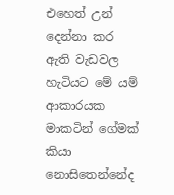එහෙත් උන් දෙන්නා කර ඇති වැඩවල හැටියට මේ යම් ආකාරයක මාකටින් ගේමක් කියා නොසිතෙන්නේද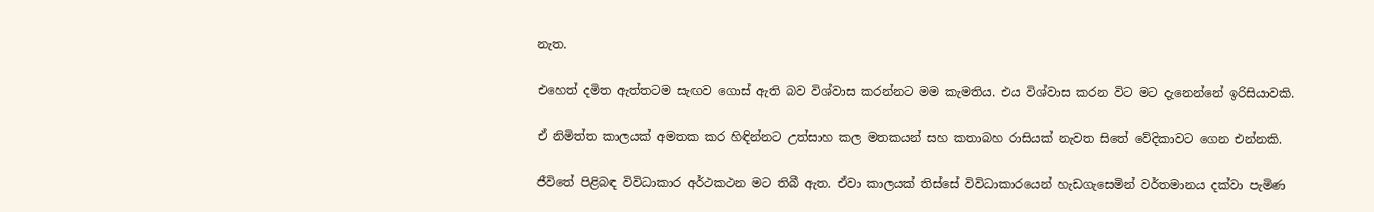නැත.

එහෙත් දමිත ඇත්තටම සැඟව ගොස් ඇති බව විශ්වාස කරන්නට මම කැමතිය. එය විශ්වාස කරන විට මට දැනෙන්නේ ඉරිසියාවකි.

ඒ නිමිත්ත කාලයක් අමතක කර හිඳින්නට උත්සාහ කල මතකයන් සහ කතාබහ රාසියක් නැවත සිතේ වේදිකාවට ගෙන එන්නකි.

ජීවිතේ පිළිබඳ විවිධාකාර අර්ථකථන මට තිබී ඇත. ඒවා කාලයක් තිස්සේ විවිධාකාරයෙන් හැඩගැසෙමින් වර්තමානය දක්වා පැමිණ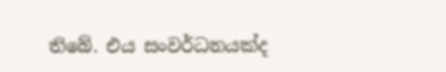තිබේ. එය සංවර්ධනයක්ද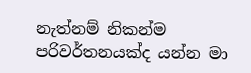නැත්නම් නිකන්ම පරිවර්තනයක්ද යන්න මා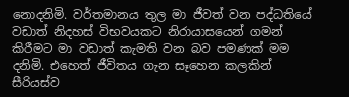නොදනිමි. වර්තමානය තුල මා ජීවත් වන පද්ධතියේ වඩාත් නිදහස් විභවයකට නිරායාසයෙන් ගමන් කිරීමට මා වඩාත් කැමති වන බව පමණක් මම දනිමි. එහෙත් ජීවිතය ගැන සෑහෙන කලකින් සීරියස්ව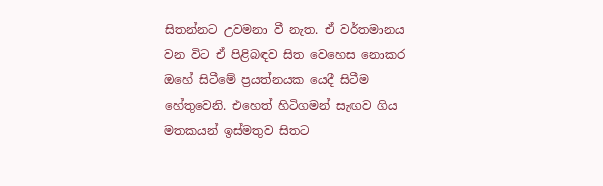සිතන්නට උවමනා වී නැත. ඒ වර්තමානය වන විට ඒ පිළිබඳව සිත වෙහෙස නොකර ඔහේ සිටීමේ ප්‍රයත්නයක යෙදී සිටීම හේතුවෙනි. එහෙත් හිටිගමන් සැඟව ගිය මතකයන් ඉස්මතුව සිතට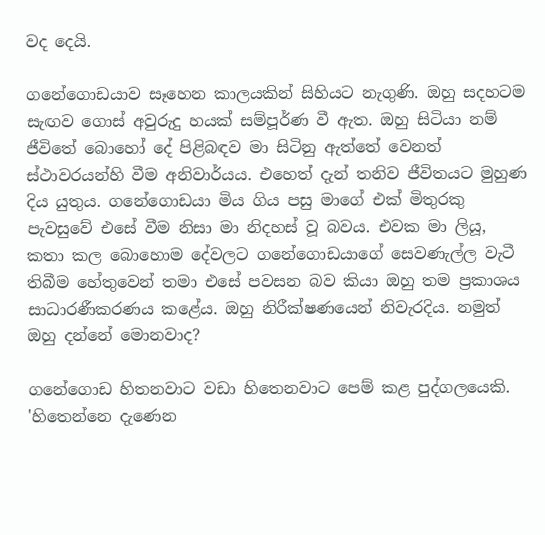වද දෙයි.

ගනේගොඩයාව සෑහෙන කාලයකින් සිහියට නැගුණි. ඔහු සදහටම සැඟව ගොස් අවුරුදු හයක් සම්පූර්ණ වී ඇත. ඔහු සිටියා නම් ජීවිතේ බොහෝ දේ පිළිබඳව මා සිටිනු ඇත්තේ වෙනත් ස්ථාවරයන්හි වීම අනිවාර්යය. එහෙත් දැන් තනිව ජීවිතයට මුහුණ දිය යුතුය. ගනේගොඩයා මිය ගිය පසු මාගේ එක් මිතුරකු පැවසුවේ එසේ වීම නිසා මා නිදහස් වූ බවය. එවක මා ලියූ, කතා කල බොහොම දේවලට ගනේගොඩයාගේ සෙවණැල්ල වැටී තිබීම හේතුවෙන් තමා එසේ පවසන බව කියා ඔහු තම ප්‍රකාශය සාධාරණීකරණය කළේය. ඔහු නිරීක්ෂණයෙන් නිවැරදිය. නමුත් ඔහු දන්නේ මොනවාද?

ගනේගොඩ හිතනවාට වඩා හිතෙනවාට පෙම් කළ පුද්ගලයෙකි. 'හිතෙන්නෙ දැණෙන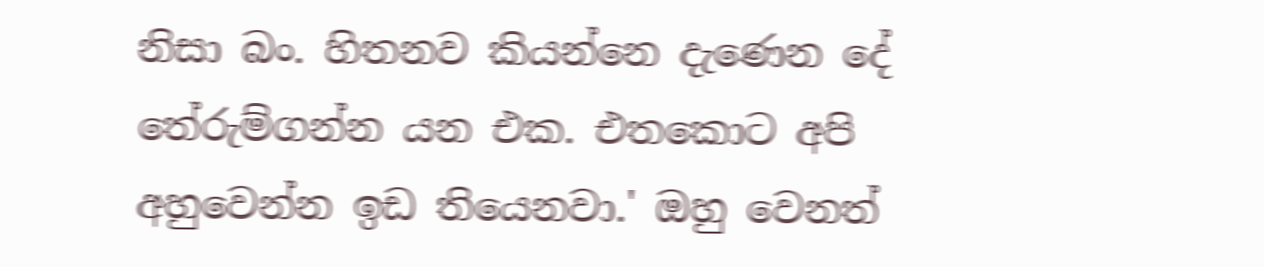නිසා බං. හිතනව කියන්නෙ දැණෙන දේ තේරුම්ගන්න යන එක. එතකොට අපි අහුවෙන්න ඉඩ තියෙනවා.' ඔහු වෙනත්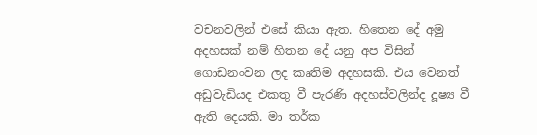වචනවලින් එසේ කියා ඇත. හිතෙන දේ අමු අදහසක් නම් හිතන දේ යනු අප විසින් ගොඩනංවන ලද කෘතිම අදහසකි. එය වෙනත් අඩුවැඩියද එකතු වී පැරණි අදහස්වලින්ද දූෂ්‍ය වී ඇති දෙයකි. මා තර්ක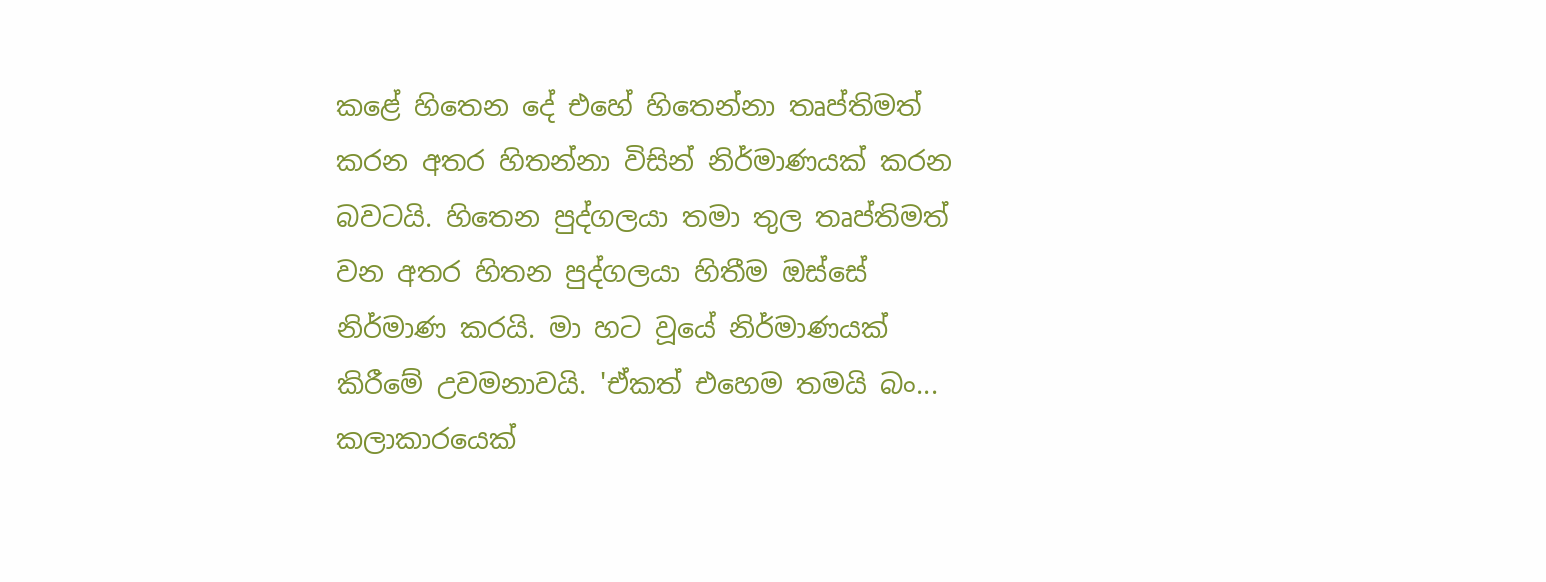කළේ හිතෙන දේ එහේ හිතෙන්නා තෘප්තිමත් කරන අතර හිතන්නා විසින් නිර්මාණයක් කරන බවටයි. හිතෙන පුද්ගලයා තමා තුල තෘප්තිමත් වන අතර හිතන පුද්ගලයා හිතීම ඔස්සේ නිර්මාණ කරයි. මා හට වූයේ නිර්මාණයක් කිරීමේ උවමනාවයි. 'ඒකත් එහෙම තමයි බං... කලාකාරයෙක්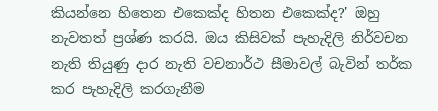කියන්නෙ හිතෙන එකෙක්ද හිතන එකෙක්ද?' ඔහු නැවතත් ප්‍රශ්ණ කරයි. ඔය කිසිවක් පැහැදිලි නිර්වචන නැති තියුණු දාර නැති වචනාර්ථ සීමාවල් බැවින් තර්ක කර පැහැදිලි කරගැනීම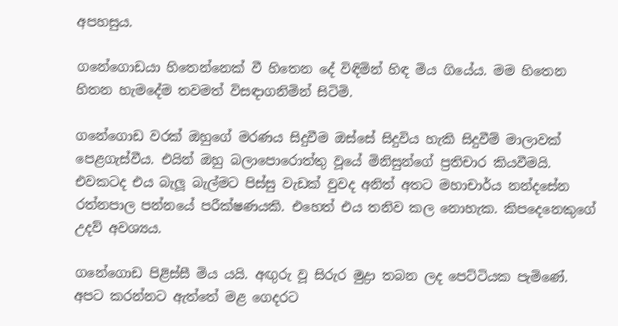අපහසුය.

ගනේගොඩයා හිතෙන්නෙක් වී හිතෙන දේ විඳිමින් හිඳ මිය ගියේය. මම හිතෙන හිතන හැමදේම තවමත් විසඳාගනිමින් සිටිමි.

ගනේගොඩ වරක් ඔහුගේ මරණය සිදුවීම ඔස්සේ සිදුවිය හැකි සිදුවීම් මාලාවක් පෙළගැස්වීය. එයින් ඔහු බලාපොරොත්තු වූයේ මිනිසුන්ගේ ප්‍රතිචාර කියවීමයි. එවකටද එය බැලූ බැල්මට පිස්සු වැඩක් වුවද අනිත් අතට මහාචාර්ය නන්දසේන රත්නපාල පන්නයේ පරීක්ෂණයකි. එහෙත් එය තනිව කල නොහැක. කිපදෙනෙකුගේ උදව් අවශ්‍යය.

ගනේගොඩ පිළිස්සී මිය යයි. අඟුරු වූ සිරුර මුද්‍රා තබන ලද පෙට්ටියක පැමිණේ. අපට කරන්නට ඇත්තේ මළ ගෙදරට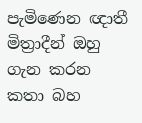පැමිණෙන ඥාතී මිත්‍රාදීන් ඔහු ගැන කරන කතා බහ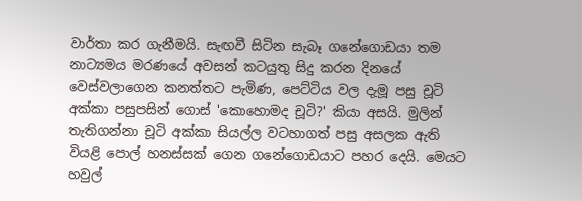වාර්තා කර ගැනීමයි. සැඟවී සිටින සැබෑ ගනේගොඩයා තම නාට්‍යමය මරණයේ අවසන් කටයුතු සිදු කරන දිනයේ වෙස්වලාගෙන කනත්තට පැමිණ, පෙට්ටිය වල දැමූ පසු චූටි අක්කා පසුපසින් ගොස් 'කොහොමද චූටි?' කියා අසයි. මුලින් තැතිගන්නා චූටි අක්කා සියල්ල වටහාගත් පසු අසලක ඇති වියළි පොල් හනස්සක් ගෙන ගනේගොඩයාට පහර දෙයි. මෙයට හවුල්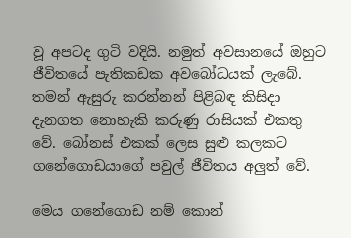වූ අපටද ගුටි වදියි. නමුත් අවසානයේ ඔහුට ජීවිතයේ පැතිකඩක අවබෝධයක් ලැබේ. තමන් ඇසුරු කරන්නන් පිළිබඳ කිසිදා දැනගත නොහැකි කරුණු රාසියක් එකතු වේ. බෝනස් එකක් ලෙස සුළු කලකට ගනේගොඩයාගේ පවුල් ජීවිතය අලුත් වේ.

මෙය ගනේගොඩ නම් කොන්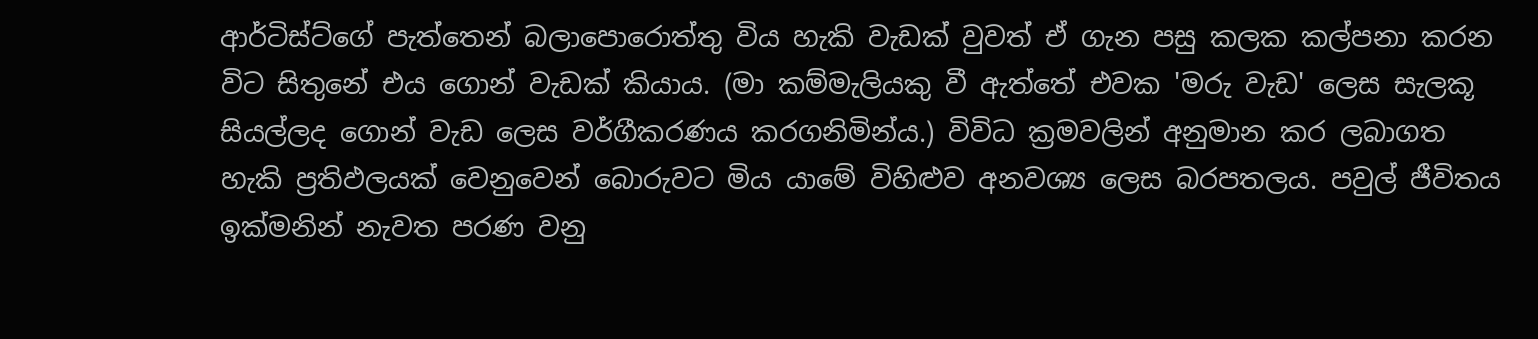ආර්ටිස්ට්ගේ පැත්තෙන් බලාපොරොත්තු විය හැකි වැඩක් වුවත් ඒ ගැන පසු කලක කල්පනා කරන විට සිතුනේ එය ගොන් වැඩක් කියාය. (මා කම්මැලියකු වී ඇත්තේ එවක 'මරු වැඩ' ලෙස සැලකූ සියල්ලද ගොන් වැඩ ලෙස වර්ගීකරණය කරගනිමින්ය.) විවිධ ක්‍රමවලින් අනුමාන කර ලබාගත හැකි ප්‍රතිඵලයක් වෙනුවෙන් බොරුවට මිය යාමේ විහිළුව අනවශ්‍ය ලෙස බරපතලය. පවුල් ජීවිතය ඉක්මනින් නැවත පරණ වනු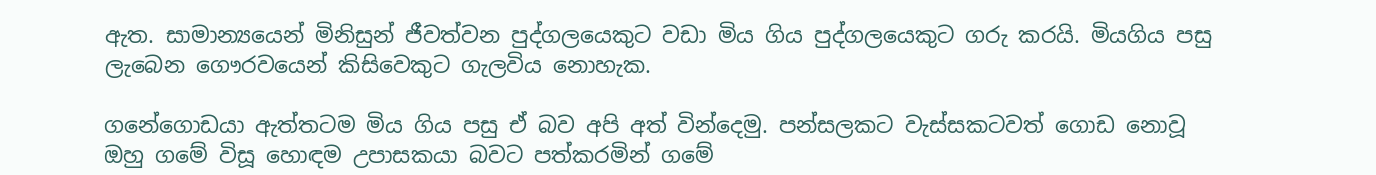ඇත. සාමාන්‍යයෙන් මිනිසුන් ජීවත්වන පුද්ගලයෙකුට වඩා මිය ගිය පුද්ගලයෙකුට ගරු කරයි. මියගිය පසු ලැබෙන ගෞරවයෙන් කිසිවෙකුට ගැලවිය නොහැක.

ගනේගොඩයා ඇත්තටම මිය ගිය පසු ඒ බව අපි අත් වින්දෙමු. පන්සලකට වැස්සකටවත් ගොඩ නොවූ ඔහු ගමේ විසූ හොඳම උපාසකයා බවට පත්කරමින් ගමේ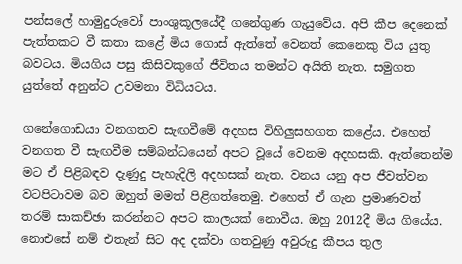පන්සලේ හාමුදුරුවෝ පාංශුකූලයේදී ගනේගුණ ගැයුවේය. අපි කීප දෙනෙක් පැත්තකට වී කතා කළේ මිය ගොස් ඇත්තේ වෙනත් කෙනෙකු විය යුතු බවටය. මියගිය පසු කිසිවකුගේ ජීවිතය තමන්ට අයිති නැත. සමුගත යුත්තේ අනුන්ට උවමනා විධියටය.

ගනේගොඩයා වනගතව සැඟවීමේ අදහස විහිලුසහගත කළේය. එහෙත් වනගත වී සැඟවීම සම්බන්ධයෙන් අපට වූයේ වෙනම අදහසකි. ඇත්තෙන්ම මට ඒ පිළිබඳව දැණුදු පැහැදිලි අදහසක් නැත. වනය යනු අප ජීවත්වන වටපිටාවම බව ඔහුත් මමත් පිළිගත්තෙමු. එහෙත් ඒ ගැන ප්‍රමාණවත් තරම් සාකච්ඡා කරන්නට අපට කාලයක් නොවීය. ඔහු 2012දී මිය ගියේය. නොඑසේ නම් එතැන් සිට අද දක්වා ගතවුණු අවුරුදු කීපය තුල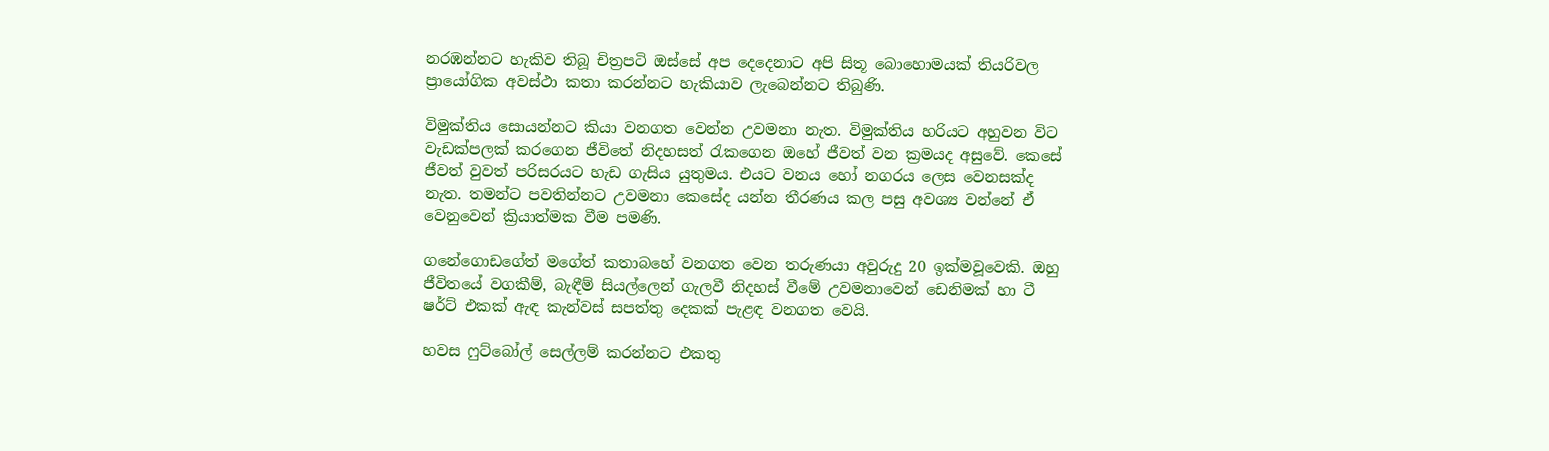නරඹන්නට හැකිව තිබූ චිත්‍රපටි ඔස්සේ අප දෙදෙනාට අපි සිතූ බොහොමයක් තියරිවල ප්‍රායෝගික අවස්ථා කතා කරන්නට හැකියාව ලැබෙන්නට තිබුණි.

විමුක්තිය සොයන්නට කියා වනගත වෙන්න උවමනා නැත. විමුක්තිය හරියට අහුවන විට වැඩක්පලක් කරගෙන ජීවිතේ නිදහසත් රැකගෙන ඔහේ ජීවත් වන ක්‍රමයද අසුවේ. කෙසේ ජීවත් වුවත් පරිසරයට හැඩ ගැසිය යුතුමය. එයට වනය හෝ නගරය ලෙස වෙනසක්ද නැත. තමන්ට පවතින්නට උවමනා කෙසේද යන්න තීරණය කල පසු අවශ්‍ය වන්නේ ඒ වෙනුවෙන් ක්‍රියාත්මක වීම පමණි.

ගනේගොඩගේත් මගේත් කතාබහේ වනගත වෙන තරුණයා අවුරුදු 20 ඉක්මවූවෙකි. ඔහු ජීවිතයේ වගකීම්, බැඳීම් සියල්ලෙන් ගැලවී නිදහස් වීමේ උවමනාවෙන් ඩෙනිමක් හා ටී ෂර්ට් එකක් ඇඳ කැන්වස් සපත්තු දෙකක් පැළඳ වනගත වෙයි.

හවස ෆුට්බෝල් සෙල්ලම් කරන්නට එකතු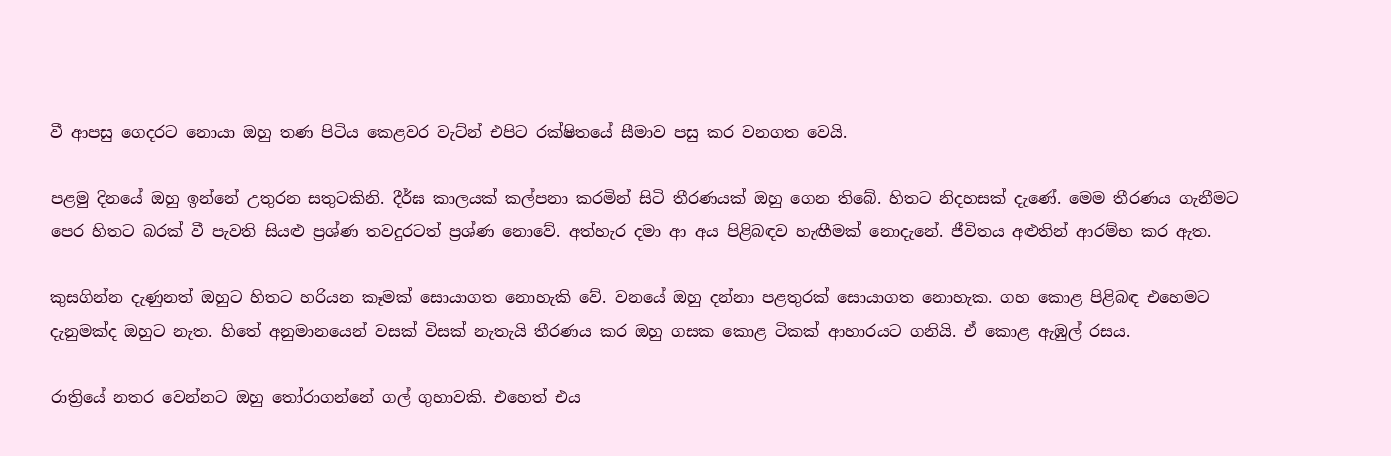වී ආපසු ගෙදරට නොයා ඔහු තණ පිටිය කෙළවර වැට්න් එපිට රක්ෂිතයේ සීමාව පසු කර වනගත වෙයි.

පළමු දිනයේ ඔහු ඉන්නේ උතුරන සතුටකිනි. දීර්ඝ කාලයක් කල්පනා කරමින් සිටි තීරණයක් ඔහු ගෙන තිබේ. හිතට නිදහසක් දැණේ. මෙම තීරණය ගැනීමට පෙර හිතට බරක් වී පැවති සියළු ප්‍රශ්ණ තවදුරටත් ප්‍රශ්ණ නොවේ. අත්හැර දමා ආ අය පිළිබඳව හැඟීමක් නොදැනේ. ජීවිතය අළුතින් ආරම්භ කර ඇත.

කුසගින්න දැණුනත් ඔහුට හිතට හරියන කෑමක් සොයාගත නොහැකි වේ. වනයේ ඔහු දන්නා පළතුරක් සොයාගත නොහැක. ගහ කොළ පිළිබඳ එහෙමට දැනුමක්ද ඔහුට නැත. හිතේ අනුමානයෙන් වසක් විසක් නැතැයි තීරණය කර ඔහු ගසක කොළ ටිකක් ආහාරයට ගනියි. ඒ කොළ ඇඹුල් රසය.

රාත්‍රියේ නතර වෙන්නට ඔහු තෝරාගන්නේ ගල් ගුහාවකි. එහෙත් එය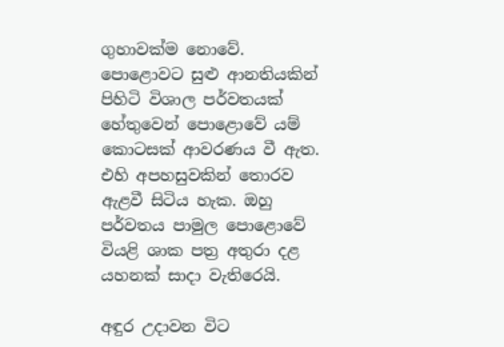ගුහාවක්ම නොවේ. පොළොවට සුළු ආනතියකින් පිහිටි විශාල පර්වතයක් හේතුවෙන් පොළොවේ යම් කොටසක් ආවරණය වී ඇත. එහි අපහසුවකින් තොරව ඇළවී සිටිය හැක. ඔහු පර්වතය පාමුල පොළොවේ වියළි ශාක පත්‍ර අතුරා දළ යහනක් සාදා වැතිරෙයි.

අඳුර උදාවන විට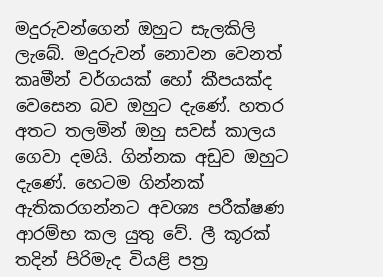මදුරුවන්ගෙන් ඔහුට සැලකිලි ලැබේ. මදුරුවන් නොවන වෙනත් කෘමීන් වර්ගයක් හෝ කීපයක්ද වෙසෙන බව ඔහුට දැණේ. හතර අතට තලමින් ඔහු සවස් කාලය ගෙවා දමයි. ගින්නක අඩුව ඔහුට දැණේ. හෙටම ගින්නක් ඇතිකරගන්නට අවශ්‍ය පරීක්ෂණ ආරම්භ කල යුතු වේ. ලී කූරක් තදින් පිරිමැද වියළි පත්‍ර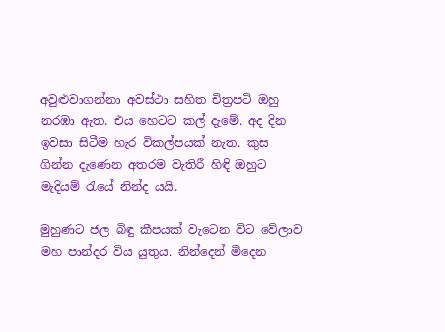අවුළුවාගන්නා අවස්ථා සහිත චිත්‍රපටි ඔහු නරඹා ඇත. එය හෙටට කල් දැමේ. අද දින ඉවසා සිටීම හැර විකල්පයක් නැත. කුස ගින්න දැණෙන අතරම වැතිරී හිඳි ඔහුට මැදියම් රැයේ නින්ද යයි.

මුහුණට ජල බිඳු කීපයක් වැටෙන විට වේලාව මහ පාන්දර විය යුතුය. නින්දෙන් මිදෙන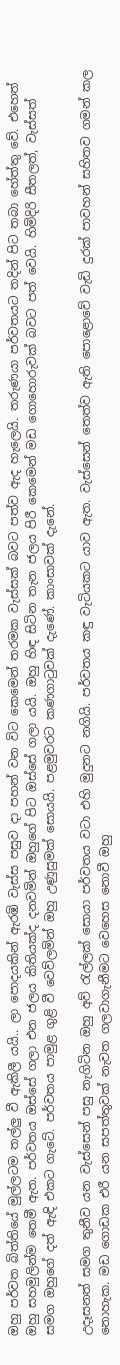ඔහු පර්වත බිත්තියේ මුල්ලටම තල්ලු වී ඇකිලී යයි.. ලා පොදයකින් ඇරඹි වැස්ස පසුව දා පහන් වන විට කෙමෙන් තරමක වැස්සක් බවට පත්ව ඇද හැලෙයි. තරුණයා පර්වතයට තදින් පිට තබා හේත්තු වේ. එහෙත් ඔහු සහමුලින්ම තෙමී ඇත. පර්වතය ඔස්සේ ගලා එන ජලය කිතියක්ද දනවමින් ඔහුගේ පිට ඔස්සේ ගලා යයි. ඔහු හිඳ සිටින තැන ජලය පිරී කෙමෙන් මඩ ගොහොරුවක් බවට පත් වෙයි. හිමිදිරි සීතලත්, වැස්සත් සමග ඔහුගේ දත් ඇඳි එකට ගැටේ. පර්වතය පාමුළ ගුළි වී වෙව්ලමින් ඔහු උණුසුමක් සොයයි. පළමුවරට කණගාටුවක් දැණේ. කාංසාවක් දැනේ.

උදෑසනත් සමග තුනීව යන වැස්සෙන් පසු නැගිටින ඔහු අව් රැල්ලක් සොයා පර්වතය වටා එහි මුදුනට නගියි. පර්වතය කඳු වැටියකට යාව ඇත. වැස්සෙන් තෙත්ව ඇති පොළොවේ වැඩි දුරක් පාවහන් සහිතව ගමන් කල නොහැක. මඩ ගොඩක එරී යන සපත්තුවක් නැවත ගලවාගැනීමට වෙහෙස නොවී ඔහු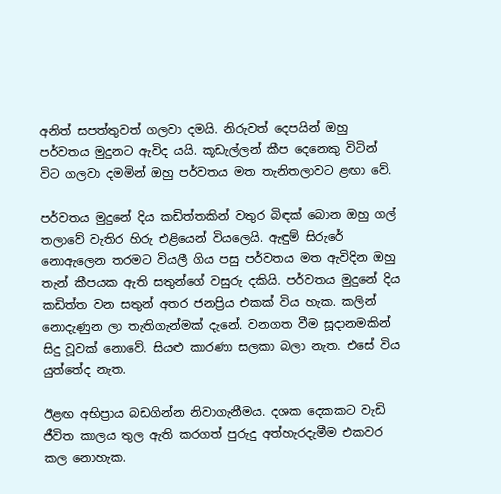අනිත් සපත්තුවත් ගලවා දමයි. නිරුවත් දෙපයින් ඔහු පර්වතය මුදුනට ඇවිද යයි. කූඩැල්ලන් කීප දෙනෙකු විටින් විට ගලවා දමමින් ඔහු පර්වතය මත තැනිතලාවට ළඟා වේ.

පර්වතය මුදුනේ දිය කඩිත්තකින් වතුර බිඳක් බොන ඔහු ගල් තලාවේ වැතිර හිරු එළියෙන් වියලෙයි. ඇඳුම් සිරුරේ නොඇලෙන තරමට වියලී ගිය පසු පර්වතය මත ඇවිදින ඔහු තැන් කීපයක ඇති සතුන්ගේ වසුරු දකියි. පර්වතය මුදුනේ දිය කඩිත්ත වන සතුන් අතර ජනප්‍රිය එකක් විය හැක. කලින් නොදැණුන ලා තැතිගැන්මක් දැනේ. වනගත වීම සූදානමකින් සිදු වූවක් නොවේ. සියළු කාරණා සලකා බලා නැත. එසේ විය යුත්තේද නැත.

ඊළඟ අභිප්‍රාය බඩගින්න නිවාගැනීමය. දශක දෙකකට වැඩි ජීවිත කාලය තුල ඇති කරගත් පුරුදු අත්හැරදැමීම එකවර කල නොහැක.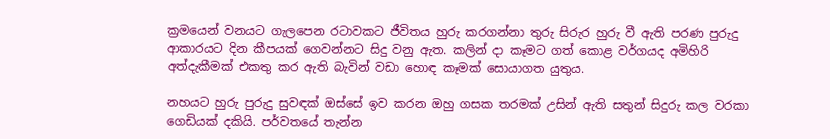ක්‍රමයෙන් වනයට ගැලපෙන රටාවකට ජීවිතය හුරු කරගන්නා තුරු සිරුර හුරු වී ඇති පරණ පුරුදු ආකාරයට දින කීපයක් ගෙවන්නට සිදු වනු ඇත. කලින් දා කෑමට ගත් කොළ වර්ගයද අමිහිරි අත්දැකීමක් එකතු කර ඇති බැවින් වඩා හොඳ කෑමක් සොයාගත යුතුය.

නහයට හුරු පුරුදු සුවඳක් ඔස්සේ ඉව කරන ඔහු ගසක තරමක් උසින් ඇති සතුන් සිදුරු කල වරකා ගෙඩියක් දකියි. පර්වතයේ තැන්න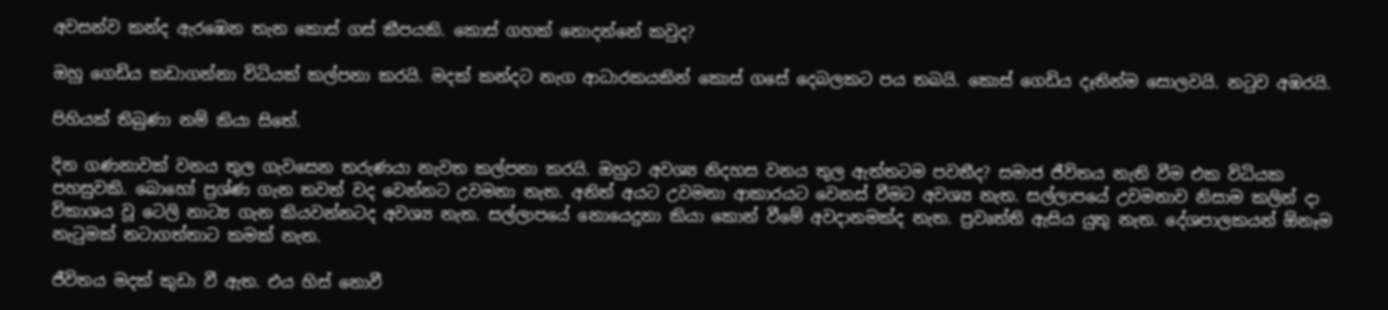අවසන්ව කන්ද ඇරඹෙන තැන කොස් ගස් කීපයකි. කොස් ගහක් නොදන්නේ කවුද?

ඔහු ගෙඩිය කඩාගන්නා විධියක් කල්පනා කරයි. මදක් කන්දට නැග ආධාරකයකින් කොස් ගසේ දෙබලකට පය තබයි. කොස් ගෙඩිය දෑතින්ම සොලවයි. නටුව අඹරයි.

පිහියක් තිබුණා නම් කියා සිතේ.

දින ගණනාවක් වනය තුල ගැවසෙන තරුණයා නැවත කල්පනා කරයි. ඔහුට අවශ්‍ය නිදහස වනය තුල ඇත්තටම පවතීද? සමාජ ජීවිතය නැති වීම එක විධියක පහසුවකි. බොහෝ ප්‍රශ්ණ ගැන තවත් වද වෙන්නට උවමනා නැත. අනිත් අයට උවමනා ආකාරයට වෙනස් වීමට අවශ්‍ය නැත. සල්ලාපයේ උවමනාව නිසාම කලින් දා විකාශය වූ ටෙලි නාට්‍ය ගැන කියවන්නටද අවශ්‍ය නැත. සල්ලාපයේ නොයෙදුනා කියා කොන් වීමේ අවදානමක්ද නැත. ප්‍රවෘත්ති ඇසිය යුතු නැත. දේශපාලකයන් ඕනෑම නැටුමක් නටාගත්තාට කමක් නැත.

ජීවිතය මදක් කුඩා වී ඇත. එය හිස් නොවී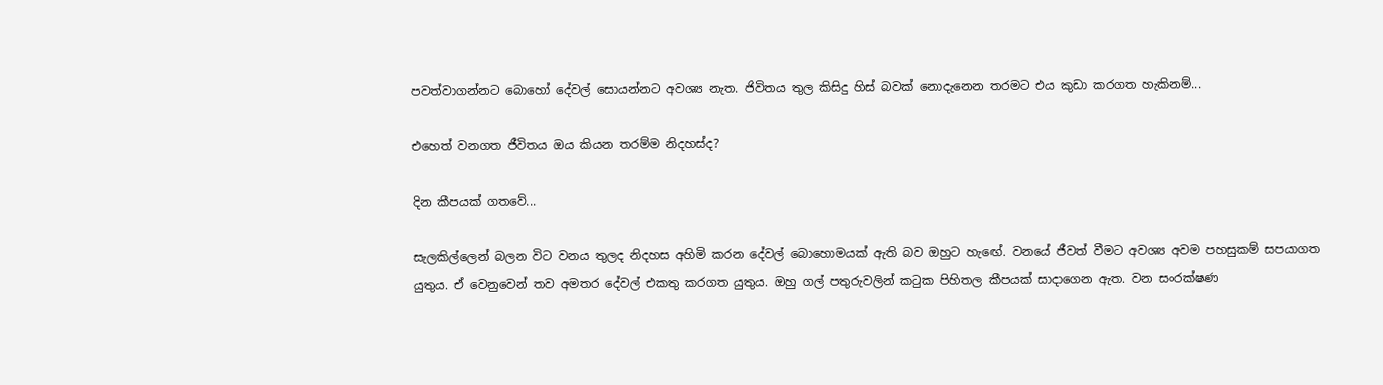පවත්වාගන්නට බොහෝ දේවල් සොයන්නට අවශ්‍ය නැත. ජිවිතය තුල කිසිදු හිස් බවක් නොදැනෙන තරමට එය කුඩා කරගත හැකිනම්...

එහෙත් වනගත ජීවිතය ඔය කියන තරම්ම නිදහස්ද?

දින කීපයක් ගතවේ...

සැලකිල්ලෙන් බලන විට වනය තුලද නිදහස අහිමි කරන දේවල් බොහොමයක් ඇති බව ඔහුට හැඟේ. වනයේ ජීවත් වීමට අවශ්‍ය අවම පහසුකම් සපයාගත යුතුය. ඒ වෙනුවෙන් තව අමතර දේවල් එකතු කරගත යුතුය. ඔහු ගල් පතුරුවලින් කටුක පිහිතල කීපයක් සාදාගෙන ඇත. වන සංරක්ෂණ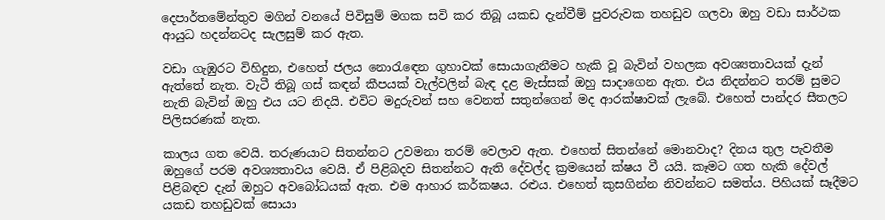දෙපාර්තමේන්තුව මගින් වනයේ පිවිසුම් මගක සවි කර තිබූ යකඩ දැන්වීම් පුවරුවක තහඩුව ගලවා ඔහු වඩා සාර්ථක ආයුධ හදන්නටද සැලසුම් කර ඇත.

වඩා ගැඹුරට විහිදුන, එහෙත් ජලය නොරැඳෙන ගුහාවක් සොයාගැනීමට හැකි වූ බැවින් වහලක අවශ්‍යතාවයක් දැන් ඇත්තේ නැත. වැටී තිබූ ගස් කඳන් කීපයක් වැල්වලින් බැඳ දළ මැස්සක් ඔහු සාදාගෙන ඇත. එය නිදන්නට තරම් සුමට නැති බැවින් ඔහු එය යට නිදයි. එවිට මදුරුවන් සහ වෙනත් සතුන්ගෙන් මද ආරක්ෂාවක් ලැබේ. එහෙත් පාන්දර සීතලට පිලිසරණක් නැත.

කාලය ගත වෙයි. තරුණයාට සිතන්නට උවමනා තරම් වෙලාව ඇත. එහෙත් සිතන්නේ මොනවාද? දිනය තුල පැවතීම ඔහුගේ පරම අවශ්‍යතාවය වෙයි. ඒ පිළිබදව සිතන්නට ඇති දේවල්ද ක්‍රමයෙන් ක්ෂය වී යයි. කෑමට ගත හැකි දේවල් පිළිබඳව දැන් ඔහුට අවබෝධයක් ඇත. එම ආහාර කර්කෂය. රළුය. එහෙත් කුසගින්න නිවන්නට සමත්ය. පිහියක් සෑදීමට යකඩ තහඩුවක් සොයා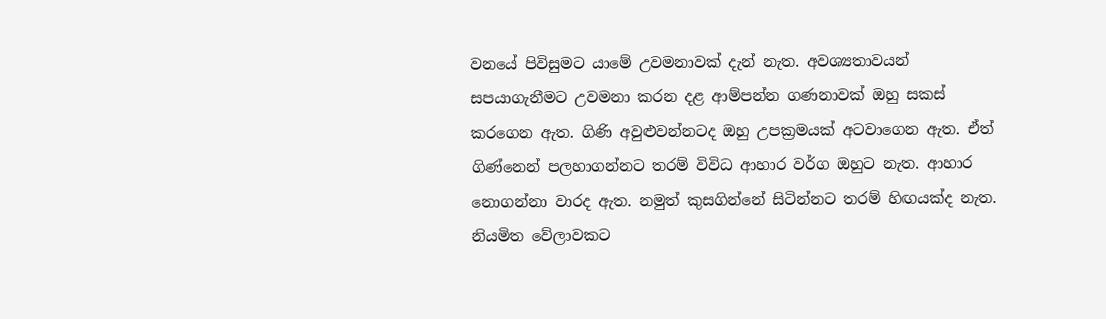වනයේ පිවිසුමට යාමේ උවමනාවක් දැන් නැත. අවශ්‍යතාවයන් සපයාගැනීමට උවමනා කරන දළ ආම්පන්න ගණනාවක් ඔහු සකස් කරගෙන ඇත. ගිණි අවුළුවන්නටද ඔහු උපක්‍රමයක් අටවාගෙන ඇත. ඒත් ගිණ්නෙන් පලහාගන්නට තරම් විවිධ ආහාර වර්ග ඔහුට නැත. ආහාර නොගන්නා වාරද ඇත. නමුත් කුසගින්නේ සිටින්නට තරම් හිඟයක්ද නැත. නියමිත වේලාවකට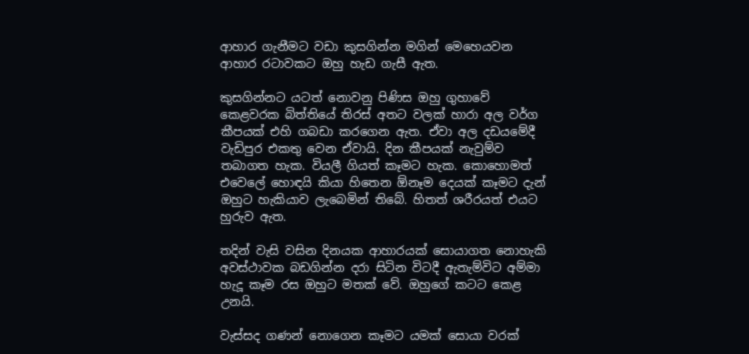ආහාර ගැනීමට වඩා කුසගින්න මගින් මෙහෙයවන ආහාර රටාවකට ඔහු හැඩ ගැසී ඇත.

කුසගින්නට යටත් නොවනු පිණිස ඔහු ගුහාවේ කෙළවරක බිත්තියේ තිරස් අතට වලක් හාරා අල වර්ග කීපයක් එහි ගබඩා කරගෙන ඇත. ඒවා අල දඩයමේදී වැඩිපුර එකතු වෙන ඒවායි. දින කීපයක් නැවුම්ව තබාගත හැක. වියලී ගියත් කෑමට හැක. කොහොමත් එවෙලේ හොඳයි කියා හිතෙන ඕනෑම දෙයක් කෑමට දැන් ඔහුට හැකියාව ලැබෙමින් තිබේ. හිතත් ශරීරයත් එයට හුරුව ඇත.

තදින් වැසි වසින දිනයක ආහාරයක් සොයාගත නොහැකි අවස්ථාවක බඩගින්න දරා සිටින විටදී ඇතැම්විට අම්මා හැදූ කෑම රස ඔහුට මතක් වේ. ඔහුගේ කටට කෙළ උනයි.

වැස්සද ගණන් නොගෙන කෑමට යමක් සොයා වරක්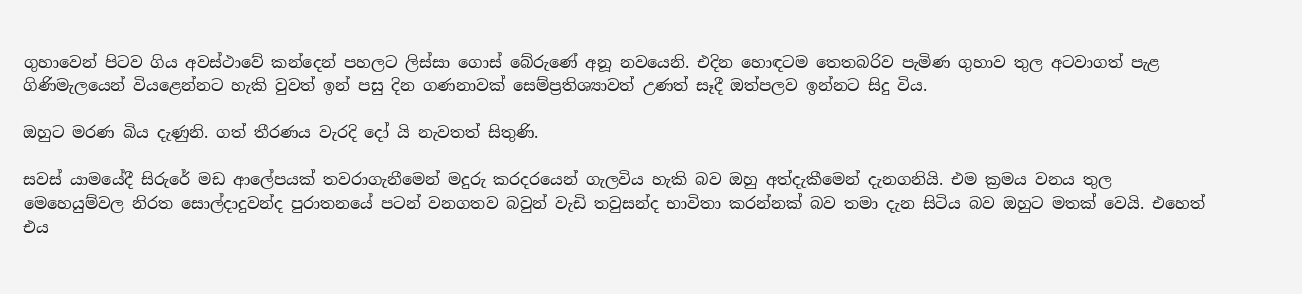ගුහාවෙන් පිටව ගිය අවස්ථාවේ කන්දෙන් පහලට ලිස්සා ගොස් බේරුණේ අනූ නවයෙනි. එදින හොඳටම තෙතබරිව පැමිණ ගුහාව තුල අටවාගත් පැළ ගිණිමැලයෙන් වියළෙන්නට හැකි වුවත් ඉන් පසු දින ගණනාවක් සෙම්ප්‍රතිශ්‍යාවත් උණත් සෑදී ඔත්පලව ඉන්නට සිදු විය.

ඔහුට මරණ බිය දැණුනි. ගත් තීරණය වැරදි දෝ යි නැවතත් සිතුණි.

සවස් යාමයේදී සිරුරේ මඩ ආලේපයක් තවරාගැනීමෙන් මදුරු කරදරයෙන් ගැලවිය හැකි බව ඔහු අත්දැකීමෙන් දැනගනියි. එම ක්‍රමය වනය තුල මෙහෙයුම්වල නිරත සොල්දාදුවන්ද පුරාතනයේ පටන් වනගතව බවුන් වැඩි තවුසන්ද භාවිතා කරන්නක් බව තමා දැන සිටිය බව ඔහුට මතක් වෙයි. එහෙත් එය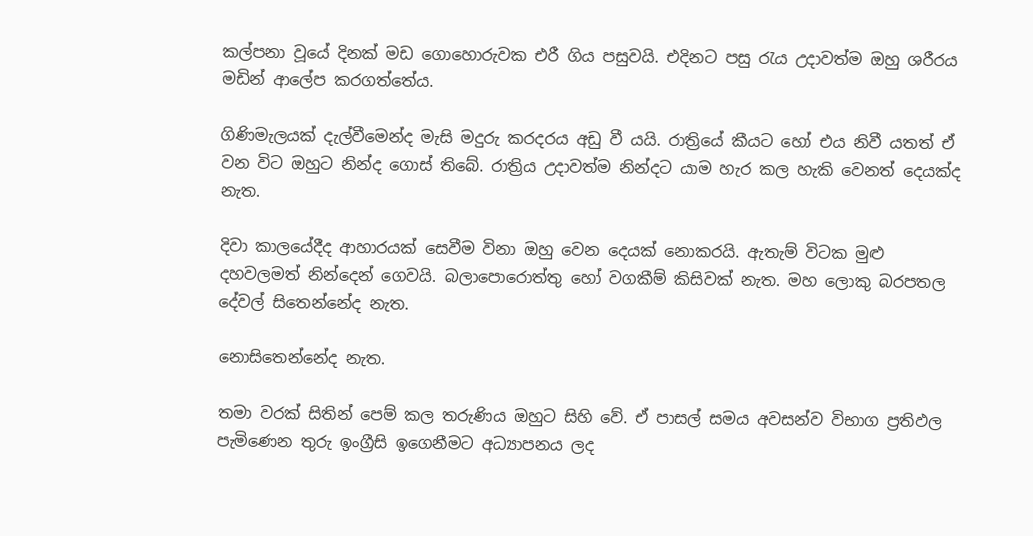කල්පනා වූයේ දිනක් මඩ ගොහොරුවක එරී ගිය පසුවයි. එදිනට පසු රැය උදාවත්ම ඔහු ශරීරය මඩින් ආලේප කරගත්තේය.

ගිණිමැලයක් දැල්වීමෙන්ද මැසි මදුරු කරදරය අඩු වී යයි. රාත්‍රියේ කීයට හෝ එය නිවී යතත් ඒ වන විට ඔහුට නින්ද ගොස් තිබේ. රාත්‍රිය උදාවත්ම නින්දට යාම හැර කල හැකි වෙනත් දෙයක්ද නැත.

දිවා කාලයේදීද ආහාරයක් සෙවීම විනා ඔහු වෙන දෙයක් නොකරයි. ඇතැම් විටක මුළු දහවලමත් නින්දෙන් ගෙවයි. බලාපොරොත්තු හෝ වගකීම් කිසිවක් නැත. මහ ලොකු බරපතල දේවල් සිතෙන්නේද නැත.

නොසිතෙන්නේද නැත.

තමා වරක් සිතින් පෙම් කල තරුණිය ඔහුට සිහි වේ. ඒ පාසල් සමය අවසන්ව විභාග ප්‍රතිඵල පැමිණෙන තුරු ඉංග්‍රීසි ඉගෙනීමට අධ්‍යාපනය ලද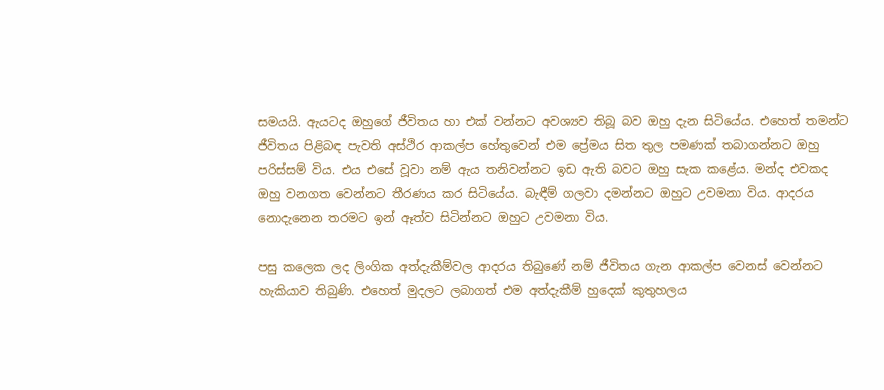සමයයි. ඇයටද ඔහුගේ ජීවිතය හා එක් වන්නට අවශ්‍යව තිබූ බව ඔහු දැන සිටියේය. එහෙත් තමන්ට ජීවිතය පිළිබඳ පැවති අස්ථිර ආකල්ප හේතුවෙන් එම ප්‍රේමය සිත තුල පමණක් තබාගන්නට ඔහු පරිස්සම් විය. එය එසේ වූවා නම් ඇය තනිවන්නට ඉඩ ඇති බවට ඔහු සැක කළේය. මන්ද එවකද ඔහු වනගත වෙන්නට තීරණය කර සිටියේය. බැඳීම් ගලවා දමන්නට ඔහුට උවමනා විය. ආදරය නොදැනෙන තරමට ඉන් ඈත්ව සිටින්නට ඔහුට උවමනා විය.

පසු කලෙක ලද ලිංගික අත්දැකීම්වල ආදරය තිබුණේ නම් ජීවිතය ගැන ආකල්ප වෙනස් වෙන්නට හැකියාව තිබුණි. එහෙත් මුදලට ලබාගත් එම අත්දැකීම් හුදෙක් කුතුහලය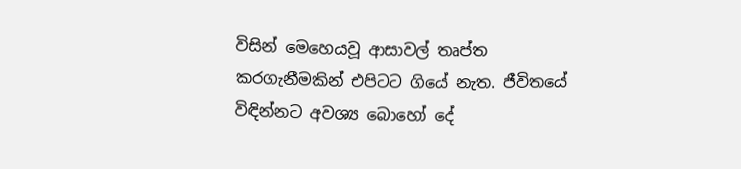විසින් මෙහෙයවූ ආසාවල් තෘප්ත කරගැනීමකින් එපිටට ගියේ නැත. ජීවිතයේ විඳින්නට අවශ්‍ය බොහෝ දේ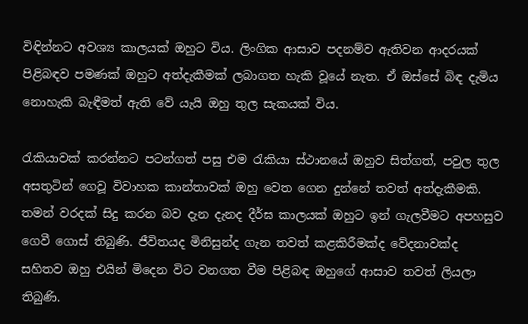විඳින්නට අවශ්‍ය කාලයක් ඔහුට විය. ලිංගික ආසාව පදනම්ව ඇතිවන ආදරයක් පිළිබඳව පමණක් ඔහුට අත්දැකීමක් ලබාගත හැකි වූයේ නැත. ඒ ඔස්සේ බිඳ දැමිය නොහැකි බැඳීමත් ඇති වේ යැයි ඔහු තුල සැකයක් විය.

රැකියාවක් කරන්නට පටන්ගත් පසු එම රැකියා ස්ථානයේ ඔහුව සිත්ගත්, පවුල තුල අසතුටින් ගෙවූ විවාහක කාන්තාවක් ඔහු වෙත ගෙන දුන්නේ තවත් අත්දැකීමකි. තමන් වරදක් සිදු කරන බව දැන දැනද දීර්ඝ කාලයක් ඔහුට ඉන් ගැලවීමට අපහසුව ගෙවී ගොස් තිබුණි. ජීවිතයද මිනිසුන්ද ගැන තවත් කළකිරීමක්ද වේදනාවක්ද සහිතව ඔහු එයින් මිදෙන විට වනගත වීම පිළිබඳ ඔහුගේ ආසාව තවත් ලියලා තිබුණි.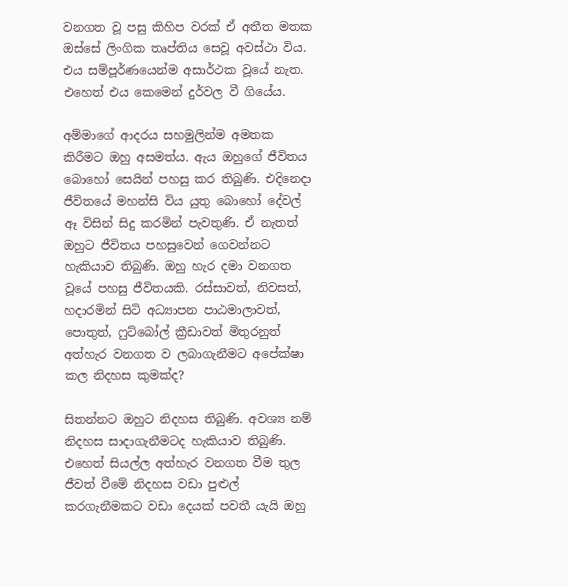වනගත වූ පසු කිහිප වරක් ඒ අතීත මතක ඔස්සේ ලිංගික තෘප්තිය සෙවූ අවස්ථා විය. එය සම්පූර්ණයෙන්ම අසාර්ථක වූයේ නැත. එහෙත් එය කෙමෙන් දුර්වල වී ගියේය.

අම්මාගේ ආදරය සහමුලින්ම අමතක කිරීමට ඔහු අසමත්ය. ඇය ඔහුගේ ජීවිතය බොහෝ සෙයින් පහසු කර තිබුණි. එදිනෙදා ජීවිතයේ මහන්සි විය යුතු බොහෝ දේවල් ඈ විසින් සිදු කරමින් පැවතුණි. ඒ නැතත් ඔහුට ජීවිතය පහසුවෙන් ගෙවන්නට හැකියාව තිබුණි. ඔහු හැර දමා වනගත වූයේ පහසු ජීවිතයකි. රස්සාවත්, නිවසත්, හදාරමින් සිටි අධ්‍යාපන පාඨමාලාවත්, පොතුත්, ෆුට්බෝල් ක්‍රීඩාවත් මිතුරනුත් අත්හැර වනගත ව ලබාගැනීමට අපේක්ෂා කල නිදහස කුමක්ද?

සිතන්නට ඔහුට නිදහස තිබුණි. අවශ්‍ය නම් නිදහස සාදාගැනීමටද හැකියාව තිබුණි. එහෙත් සියල්ල අත්හැර වනගත වීම තුල ජීවත් වීමේ නිදහස වඩා පුළුල් කරගැනීමකට වඩා දෙයක් පවතී යැයි ඔහු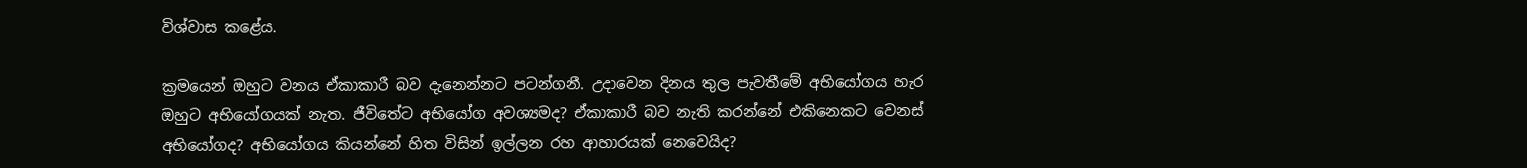විශ්වාස කළේය.

ක්‍රමයෙන් ඔහුට වනය ඒකාකාරී බව දැනෙන්නට පටන්ගනී. උදාවෙන දිනය තුල පැවතීමේ අභියෝගය හැර ඔහුට අභියෝගයක් නැත. ජීවිතේට අභියෝග අවශ්‍යමද? ඒකාකාරී බව නැති කරන්නේ එකිනෙකට වෙනස් අභියෝගද? අභියෝගය කියන්නේ හිත විසින් ඉල්ලන රහ ආහාරයක් නෙවෙයිද?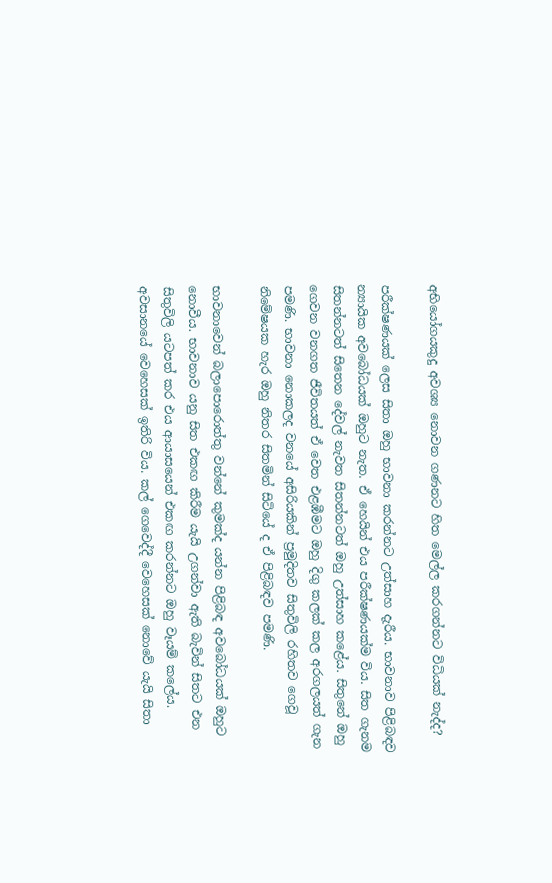අභියෝගයකුදු අවශ්‍ය නොවන ගණනට හිත මෙල්ල කරගන්නට විධියක් නැද්ද?

පරීක්ෂණයක් ලෙස සිතා ඔහු භාවනා කරන්නට උත්සාහ දැරීය. භාවනාව පිළිබඳව න්‍යායික අවබෝධයක් ඔහුට නැත. ඒ හෙයින් එය පරීක්ෂණයක්ම විය. සිත ගැනම සිතන්නටත් සිතෙන දේවල් නැවත සිතන්නටත් ඔහු උත්සාහ කළේය. සිතුනේ ඔහු ගෙවන වනගත ජීවිතයත් ඒ වෙත එළඹීමට ඔහු දිගු කලක් කල අරගලයත් ගැන පමණි. භාවනා නොකලද වනයේ අසිරියකින් ප්‍රමුදිතව සිතුවිලි රහිතව ගෙවූ නිමේෂයක හැර ඔහු නිතර සිතමින් සිටියේ ද ඒ පිළිබඳව පමණි.

භාවනාවෙන් බලාපොරොත්තු වන්නේ කුමක්ද යන්න පිළිබඳ අවබෝධයක් ඔහුට නොවීය. භාවනාව යනු සිත එකඟ කිරීම යැයි උගන්වා ඇති බැවින් සිතට එන සිතුවිලි යටපත් කර එය ආයාසයෙන් එකඟ කරන්නට ඔහු වෑයම් කලේය. අවසානයේ වෙහෙසක් ඉතිරි විය. කල් ගෙවෙද්දී වෙහෙසක් නොවේ යැයි සිතා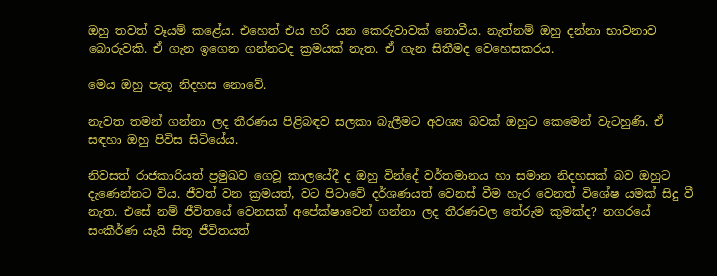ඔහු තවත් වෑයම් කළේය. එහෙත් එය හරි යන කෙරුවාවක් නොවීය. නැත්නම් ඔහු දන්නා භාවනාව බොරුවකි. ඒ ගැන ඉගෙන ගන්නටද ක්‍රමයක් නැත. ඒ ගැන සිතීමද වෙහෙසකරය.

මෙය ඔහු පැතූ නිදහස නොවේ.

නැවත තමන් ගන්නා ලද තීරණය පිළිබඳව සලකා බැලීමට අවශ්‍ය බවක් ඔහුට කෙමෙන් වැටහුණි. ඒ සඳහා ඔහු පිවිස සිටියේය.

නිවසත් රාජකාරියත් ප්‍රමුඛව ගෙවූ කාලයේදී ද ඔහු වින්දේ වර්තමානය හා සමාන නිදහසක් බව ඔහුට දැණෙන්නට විය. ජීවත් වන ක්‍රමයත්, වට පිටාවේ දර්ශණයත් වෙනස් වීම හැර වෙනත් විශේෂ යමක් සිදු වී නැත. එසේ නම් ජීවිතයේ වෙනසක් අපේක්ෂාවෙන් ගන්නා ලද තීරණවල තේරුම කුමක්ද? නගරයේ සංකීර්ණ යැයි සිතූ ජීවිතයත්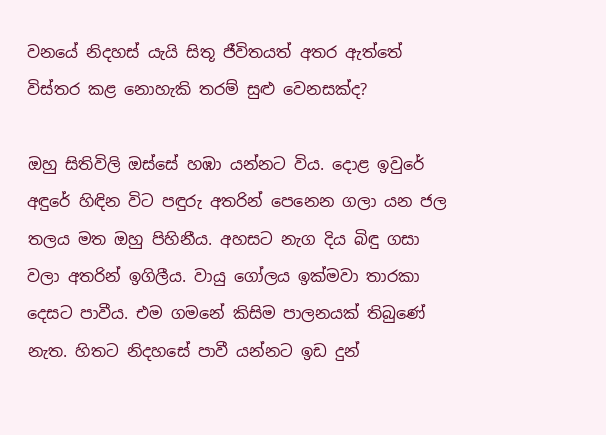වනයේ නිදහස් යැයි සිතූ ජීවිතයත් අතර ඇත්තේ විස්තර කළ නොහැකි තරම් සුළු වෙනසක්ද?

ඔහු සිතිවිලි ඔස්සේ හඹා යන්නට විය. දොළ ඉවුරේ අඳුරේ හිඳින විට පඳුරු අතරින් පෙනෙන ගලා යන ජල තලය මත ඔහු පිහිනීය. අහසට නැග දිය බිඳු ගසා වලා අතරින් ඉගිලීය. වායු ගෝලය ඉක්මවා තාරකා දෙසට පාවීය. එම ගමනේ කිසිම පාලනයක් තිබුණේ නැත. හිතට නිදහසේ පාවී යන්නට ඉඩ දුන්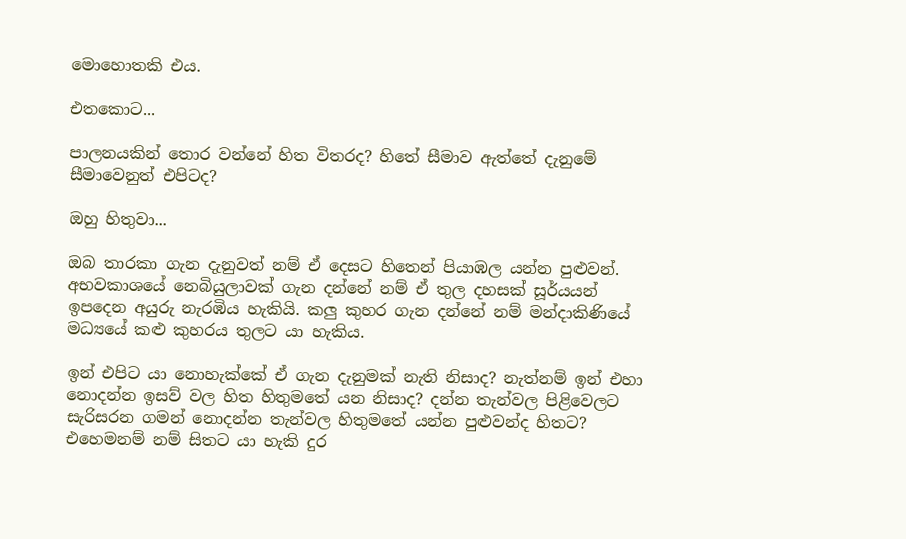මොහොතකි එය.

එතකොට...

පාලනයකින් තොර වන්නේ හිත විතරද? හිතේ සීමාව ඇත්තේ දැනුමේ සීමාවෙනුත් එපිටද?

ඔහු හිතුවා...

ඔබ තාරකා ගැන දැනුවත් නම් ඒ දෙසට හිතෙන් පියාඹල යන්න පුළුවන්. අභවකාශයේ නෙබියුලාවක් ගැන දන්නේ නම් ඒ තුල දහසක් සූර්යයන් ඉපදෙන අයුරු නැරඹිය හැකියි. කලු කුහර ගැන දන්නේ නම් මන්දාකිණියේ මධ්‍යයේ කළු කුහරය තුලට යා හැකිය.

ඉන් එපිට යා නොහැක්කේ ඒ ගැන දැනුමක් නැති නිසාද? නැත්නම් ඉන් එහා නොදන්න ඉසව් වල හිත හිතුමතේ යන නිසාද? දන්න තැන්වල පිළිවෙලට සැරිසරන ගමන් නොදන්න තැන්වල හිතුමතේ යන්න පුළුවන්ද හිතට? එහෙමනම් නම් සිතට යා හැකි දුර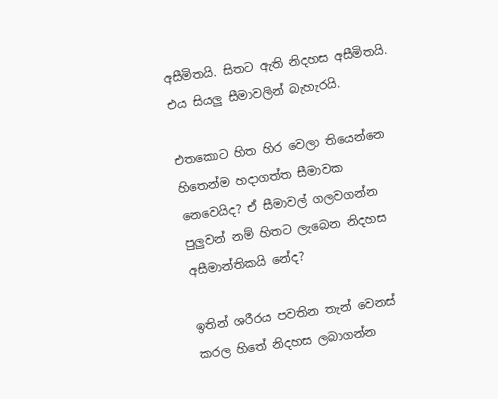අසීමිතයි. සිතට ඇති නිදහස අසීමිතයි. එය සියලු සීමාවලින් බැහැරයි.

එතකොට හිත හිර වෙලා තියෙන්නෙ හිතෙන්ම හදාගත්ත සීමාවක නෙවෙයිද? ඒ සීමාවල් ගලවගන්න පුලුවන් නම් හිතට ලැබෙන නිදහස අසීමාන්තිකයි නේද?

ඉතින් ශරීරය පවතින තැන් වෙනස් කරල හිතේ නිදහස ලබාගන්න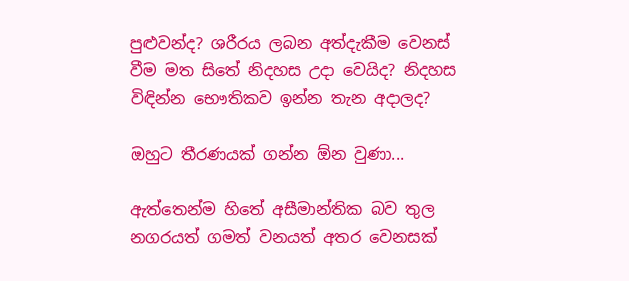පුළුවන්ද? ශරීරය ලබන අත්දැකීම වෙනස් වීම මත සිතේ නිදහස උදා වෙයිද? නිදහස විඳින්න භෞතිකව ඉන්න තැන අදාලද?

ඔහුට තීරණයක් ගන්න ඕන වුණා...

ඇත්තෙන්ම හිතේ අසීමාන්තික බව තුල නගරයත් ගමත් වනයත් අතර වෙනසක්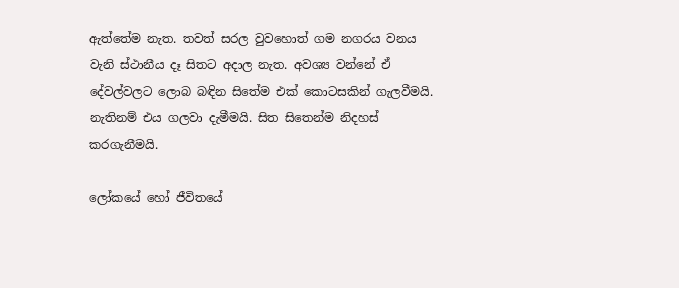ඇත්තේම නැත. තවත් සරල වුවහොත් ගම නගරය වනය වැනි ස්ථානීය දෑ සිතට අදාල නැත. අවශ්‍ය වන්නේ ඒ දේවල්වලට ලොබ බඳින සිතේම එක් කොටසකින් ගැලවීමයි. නැතිනම් එය ගලවා දැමීමයි. සිත සිතෙන්ම නිදහස් කරගැනීමයි.

ලෝකයේ හෝ ජීවිතයේ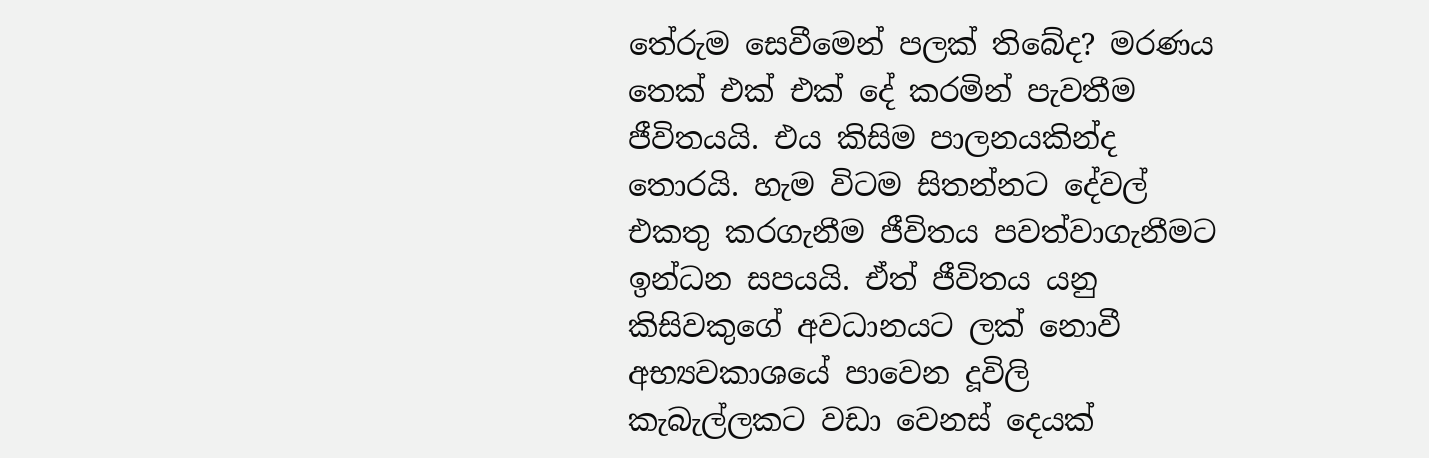තේරුම සෙවීමෙන් පලක් තිබේද? මරණය තෙක් එක් එක් දේ කරමින් පැවතීම ජීවිතයයි. එය කිසිම පාලනයකින්ද තොරයි. හැම විටම සිතන්නට දේවල් එකතු කරගැනීම ජීවිතය පවත්වාගැනීමට ඉන්ධන සපයයි. ඒත් ජීවිතය යනු කිසිවකුගේ අවධානයට ලක් නොවී අභ්‍යවකාශයේ පාවෙන දූවිලි කැබැල්ලකට වඩා වෙනස් දෙයක්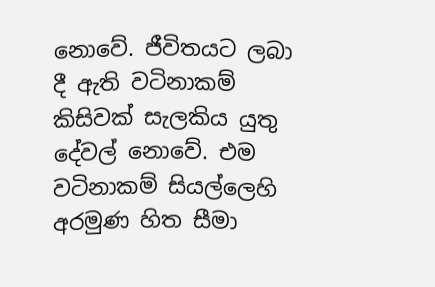නොවේ. ජීවිතයට ලබා දී ඇති වටිනාකම් කිසිවක් සැලකිය යුතු දේවල් නොවේ. එම වටිනාකම් සියල්ලෙහි අරමුණ හිත සීමා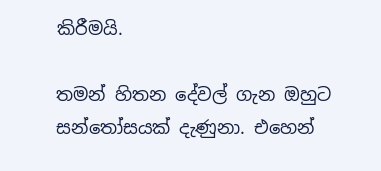කිරීමයි.

තමන් හිතන දේවල් ගැන ඔහුට සන්තෝසයක් දැණුනා. එහෙන්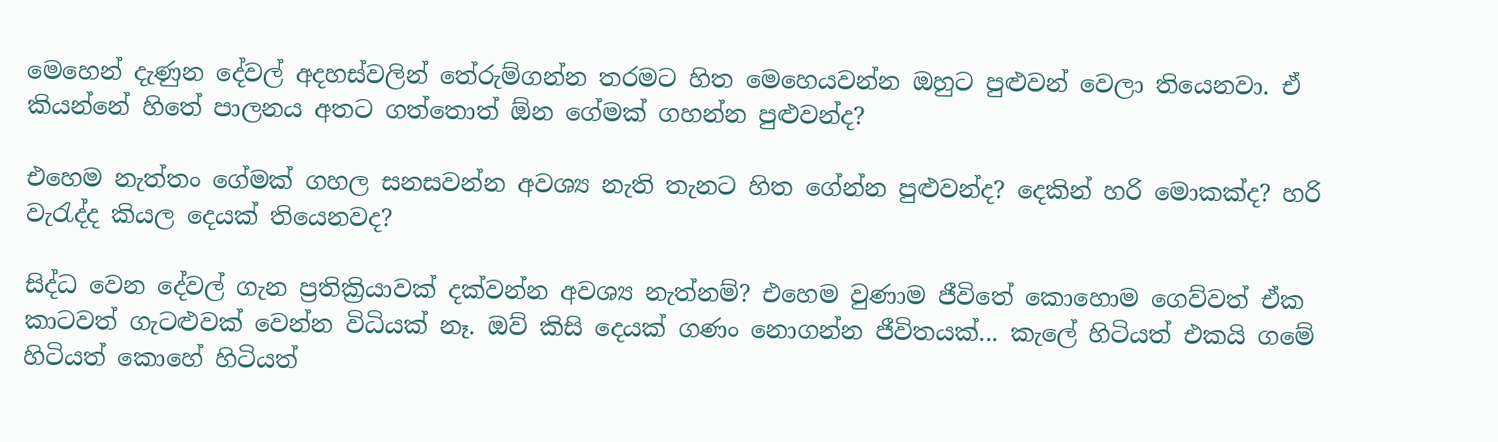මෙහෙන් දැණුන දේවල් අදහස්වලින් තේරුම්ගන්න තරමට හිත මෙහෙයවන්න ඔහුට පුළුවන් වෙලා තියෙනවා. ඒ කියන්නේ හිතේ පාලනය අතට ගත්තොත් ඕන ගේමක් ගහන්න පුළුවන්ද?

එහෙම නැත්තං ගේමක් ගහල සනසවන්න අවශ්‍ය නැති තැනට හිත ගේන්න පුළුවන්ද? දෙකින් හරි මොකක්ද? හරි වැරැද්ද කියල දෙයක් තියෙනවද?

සිද්ධ වෙන දේවල් ගැන ප්‍රතික්‍රියාවක් දක්වන්න අවශ්‍ය නැත්නම්? එහෙම වුණාම ජීවිතේ කොහොම ගෙව්වත් ඒක කාටවත් ගැටළුවක් වෙන්න විධියක් නෑ. ඔව් කිසි දෙයක් ගණං නොගන්න ජීවිතයක්... කැලේ හිටියත් එකයි ගමේ හිටියත් කොහේ හිටියත්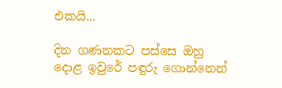එකයි...

දින ගණනකට පස්සෙ ඔහු දොළ ඉවුරේ පඳුරු ගොන්නෙන්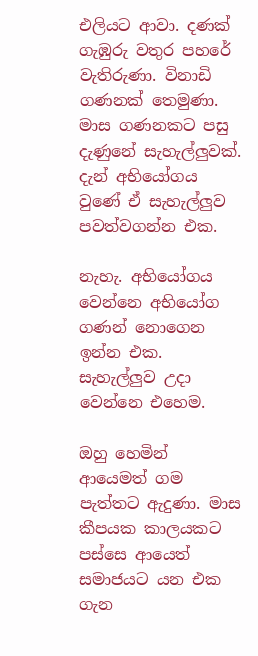එලියට ආවා. දණක් ගැඹුරු වතුර පහරේ වැතිරුණා. විනාඩි ගණනක් තෙමුණා. මාස ගණනකට පසු දැණුනේ සැහැල්ලුවක්. දැන් අභියෝගය වුණේ ඒ සැහැල්ලුව පවත්වගන්න එක.

නැහැ. අභියෝගය වෙන්නෙ අභියෝග ගණන් නොගෙන ඉන්න එක. සැහැල්ලුව උදා වෙන්නෙ එහෙම.

ඔහු හෙමින් ආයෙමත් ගම පැත්තට ඇදුණා. මාස කීපයක කාලයකට පස්සෙ ආයෙත් සමාජයට යන එක ගැන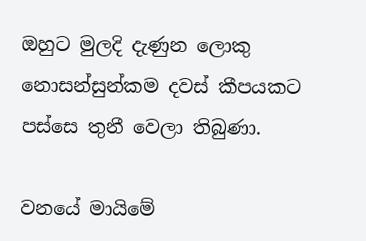ඔහුට මුලදි දැණුන ලොකු නොසන්සුන්කම දවස් කීපයකට පස්සෙ තුනී වෙලා තිබුණා.

වනයේ මායිමේ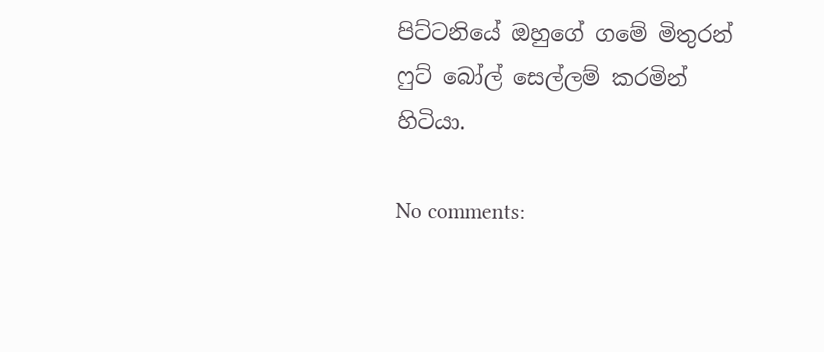පිට්ටනියේ ඔහුගේ ගමේ මිතුරන් ෆුට් බෝල් සෙල්ලම් කරමින් හිටියා.

No comments: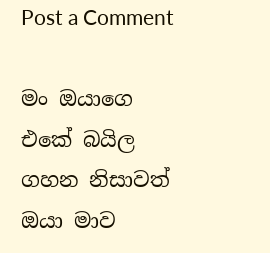Post a Comment

මං ඔයාගෙ එකේ බයිල ගහන නිසාවත් ඔයා මාව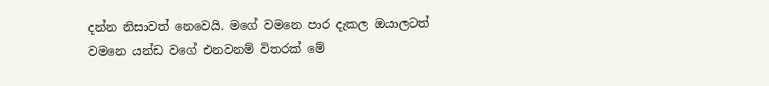දන්න නිසාවත් නෙවෙයි. මගේ වමනෙ පාර දැකල ඔයාලටත් වමනෙ යන්ඩ වගේ එනවනම් විතරක් මේ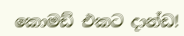කොමඩ් එකට දාන්ඩ!